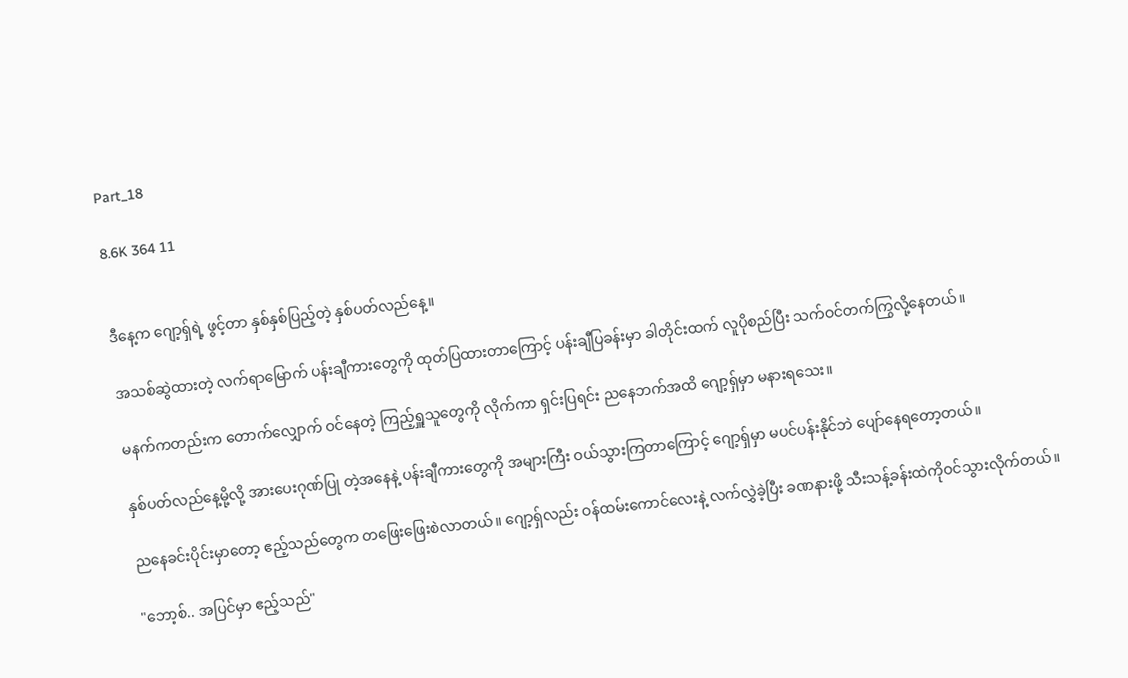Part_18

8.6K 364 11


ဒီနေ့က ဂျော့ရှ်ရဲ့ ဖွင့်တာ နှစ်နှစ်ပြည့်တဲ့ နှစ်ပတ်လည်နေ့။

အသစ်ဆွဲထားတဲ့ လက်ရာမြောက် ပန်းချီကားတွေကို ထုတ်ပြထားတာကြောင့် ပန်းချီပြခန်းမှာ ခါတိုင်းထက် လူပိုစည်ပြီး သက်ဝင်တက်ကြွလို့နေတယ်။

မနက်ကတည်းက တောက်လျှောက် ဝင်နေတဲ့ ကြည့်ရှူသူတွေကို လိုက်ကာ ရှင်းပြရင်း ညနေဘက်အထိ ဂျော့ရှ်မှာ မနားရသေး။

နှစ်ပတ်လည်နေ့မို့လို့ အားပေးဂုဏ်ပြု တဲ့အနေနဲ့ ပန်းချီကားတွေကို အများကြီး ဝယ်သွားကြတာကြောင့် ဂျော့ရှ်မှာ မပင်ပန်းနိုင်ဘဲ ပျော်နေရတော့တယ်။

ညနေခင်းပိုင်းမှာတော့ ဧည့်သည်တွေက တဖြေးဖြေးစဲလာတယ်။ ဂျော့ရှ်လည်း ဝန်ထမ်းကောင်လေးနဲ့ လက်လွှဲခဲ့ပြီး ခဏနားဖို့ သီးသန့်ခန်းထဲကိုဝင်သွားလိုက်တယ်။

"ဘော့စ်.. အပြင်မှာ ဧည့်သည်"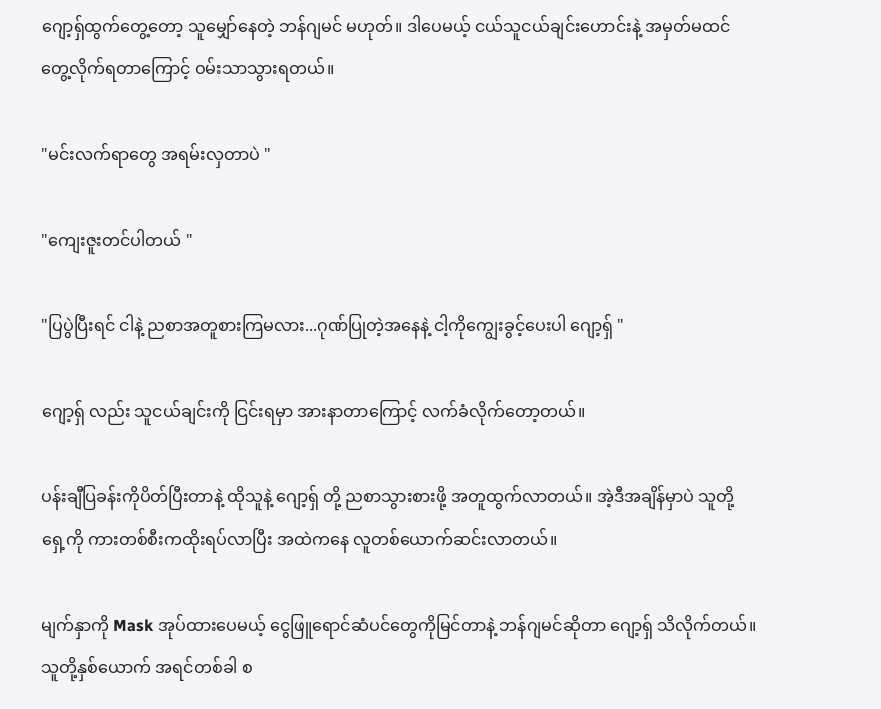ဂျော့ရှ်ထွက်တွေ့တော့ သူမျှော်နေတဲ့ ဘန်ဂျမင် မဟုတ်။ ဒါပေမယ့် ငယ်သူငယ်ချင်းဟောင်းနဲ့ အမှတ်မထင် တွေ့လိုက်ရတာကြောင့် ဝမ်းသာသွားရတယ်။

"မင်းလက်ရာတွေ အရမ်းလှတာပဲ "

"ကျေးဇူးတင်ပါတယ် "

"ပြပွဲပြီးရင် ငါနဲ့ ညစာအတူစားကြမလား...ဂုဏ်ပြုတဲ့အနေနဲ့ ငါ့ကိုကျွေးခွင့်ပေးပါ ဂျော့ရှ် "

ဂျော့ရှ် လည်း သူငယ်ချင်းကို ငြင်းရမှာ အားနာတာကြောင့် လက်ခံလိုက်တော့တယ်။

ပန်းချီပြခန်းကိုပိတ်ပြီးတာနဲ့ ထိုသူနဲ့ ဂျော့ရှ် တို့ ညစာသွားစားဖို့ အတူထွက်လာတယ်။ အဲ့ဒီအချိန်မှာပဲ သူတို့ရှေ့ကို ကားတစ်စီးကထိုးရပ်လာပြီး အထဲကနေ လူတစ်ယောက်ဆင်းလာတယ်။

မျက်နှာကို Mask အုပ်ထားပေမယ့် ငွေဖြူရောင်ဆံပင်တွေကိုမြင်တာနဲ့ ဘန်ဂျမင်ဆိုတာ ဂျော့ရှ် သိလိုက်တယ်။ သူတို့နှစ်ယောက် အရင်တစ်ခါ စ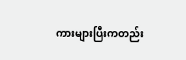ကားများပြီးကတည်း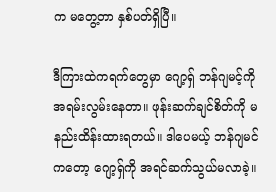က မတွေ့တာ နှစ်ပတ်ရှိပြီ။

ဒီကြားထဲကရက်တွေမှာ ဂျော့ရှ် ဘန်ဂျမင့်ကို အရမ်းလွမ်းနေတာ။ ဖုန်းဆက်ချင်စိတ်ကို မနည်းထိန်းထားရတယ်။ ဒါပေမယ့် ဘန်ဂျမင်ကတော့ ဂျော့ရှ်ကို အရင်ဆက်သွယ်မလာခဲ့။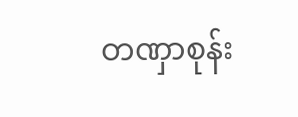တဏှာစုန်း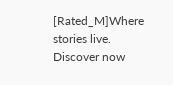[Rated_M]Where stories live. Discover now